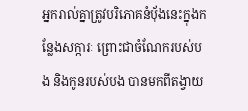អ្នករាល់គ្នាត្រូវបរិភោគនំប៉័ងនេះក្នុងកន្លែងសក្ការៈ ព្រោះជាចំណែករបស់បង និងកូនរបស់បង បានមកពីតង្វាយ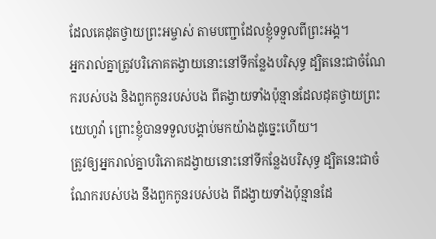ដែលគេដុតថ្វាយព្រះអម្ចាស់ តាមបញ្ជាដែលខ្ញុំទទួលពីព្រះអង្គ។
អ្នករាល់គ្នាត្រូវបរិភោគតង្វាយនោះនៅទីកន្លែងបរិសុទ្ធ ដ្បិតនេះជាចំណែករបស់បង និងពួកកូនរបស់បង ពីតង្វាយទាំងប៉ុន្មានដែលដុតថ្វាយព្រះយេហូវ៉ា ព្រោះខ្ញុំបានទទួលបង្គាប់មកយ៉ាងដូច្នេះហើយ។
ត្រូវឲ្យអ្នករាល់គ្នាបរិភោគដង្វាយនោះនៅទីកន្លែងបរិសុទ្ធ ដ្បិតនេះជាចំណែករបស់បង នឹងពួកកូនរបស់បង ពីដង្វាយទាំងប៉ុន្មានដែ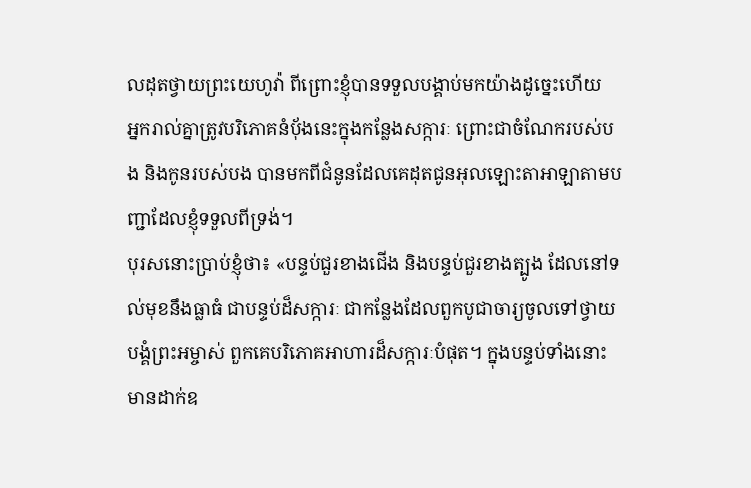លដុតថ្វាយព្រះយេហូវ៉ា ពីព្រោះខ្ញុំបានទទួលបង្គាប់មកយ៉ាងដូច្នេះហើយ
អ្នករាល់គ្នាត្រូវបរិភោគនំបុ័ងនេះក្នុងកន្លែងសក្ការៈ ព្រោះជាចំណែករបស់បង និងកូនរបស់បង បានមកពីជំនូនដែលគេដុតជូនអុលឡោះតាអាឡាតាមបញ្ជាដែលខ្ញុំទទួលពីទ្រង់។
បុរសនោះប្រាប់ខ្ញុំថា៖ «បន្ទប់ជួរខាងជើង និងបន្ទប់ជួរខាងត្បូង ដែលនៅទល់មុខនឹងធ្លាធំ ជាបន្ទប់ដ៏សក្ការៈ ជាកន្លែងដែលពួកបូជាចារ្យចូលទៅថ្វាយបង្គំព្រះអម្ចាស់ ពួកគេបរិភោគអាហារដ៏សក្ការៈបំផុត។ ក្នុងបន្ទប់ទាំងនោះ មានដាក់ឧ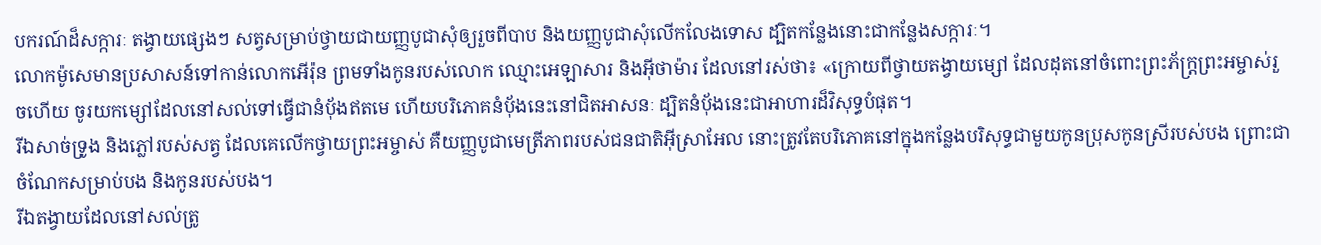បករណ៍ដ៏សក្ការៈ តង្វាយផ្សេងៗ សត្វសម្រាប់ថ្វាយជាយញ្ញបូជាសុំឲ្យរួចពីបាប និងយញ្ញបូជាសុំលើកលែងទោស ដ្បិតកន្លែងនោះជាកន្លែងសក្ការៈ។
លោកម៉ូសេមានប្រសាសន៍ទៅកាន់លោកអើរ៉ុន ព្រមទាំងកូនរបស់លោក ឈ្មោះអេឡាសារ និងអ៊ីថាម៉ារ ដែលនៅរស់ថា៖ «ក្រោយពីថ្វាយតង្វាយម្សៅ ដែលដុតនៅចំពោះព្រះភ័ក្ត្រព្រះអម្ចាស់រួចហើយ ចូរយកម្សៅដែលនៅសល់ទៅធ្វើជានំប៉័ងឥតមេ ហើយបរិភោគនំប៉័ងនេះនៅជិតអាសនៈ ដ្បិតនំប៉័ងនេះជាអាហារដ៏វិសុទ្ធបំផុត។
រីឯសាច់ទ្រូង និងភ្លៅរបស់សត្វ ដែលគេលើកថ្វាយព្រះអម្ចាស់ គឺយញ្ញបូជាមេត្រីភាពរបស់ជនជាតិអ៊ីស្រាអែល នោះត្រូវតែបរិភោគនៅក្នុងកន្លែងបរិសុទ្ធជាមួយកូនប្រុសកូនស្រីរបស់បង ព្រោះជាចំណែកសម្រាប់បង និងកូនរបស់បង។
រីឯតង្វាយដែលនៅសល់ត្រូ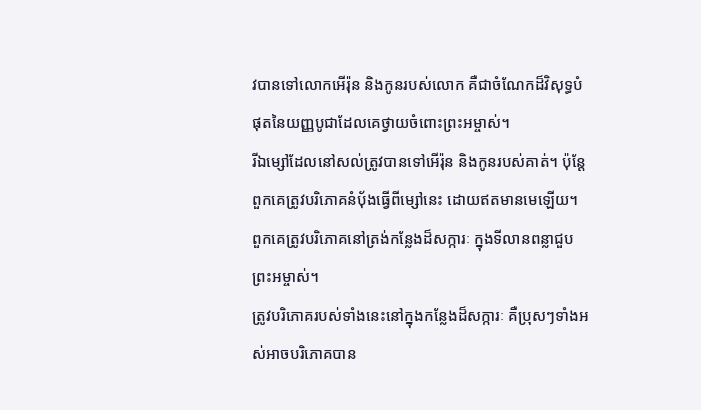វបានទៅលោកអើរ៉ុន និងកូនរបស់លោក គឺជាចំណែកដ៏វិសុទ្ធបំផុតនៃយញ្ញបូជាដែលគេថ្វាយចំពោះព្រះអម្ចាស់។
រីឯម្សៅដែលនៅសល់ត្រូវបានទៅអើរ៉ុន និងកូនរបស់គាត់។ ប៉ុន្តែ ពួកគេត្រូវបរិភោគនំប៉័ងធ្វើពីម្សៅនេះ ដោយឥតមានមេឡើយ។ ពួកគេត្រូវបរិភោគនៅត្រង់កន្លែងដ៏សក្ការៈ ក្នុងទីលានពន្លាជួបព្រះអម្ចាស់។
ត្រូវបរិភោគរបស់ទាំងនេះនៅក្នុងកន្លែងដ៏សក្ការៈ គឺប្រុសៗទាំងអស់អាចបរិភោគបាន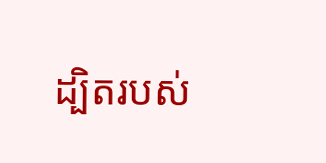ដ្បិតរបស់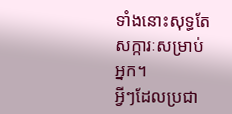ទាំងនោះសុទ្ធតែសក្ការៈសម្រាប់អ្នក។
អ្វីៗដែលប្រជា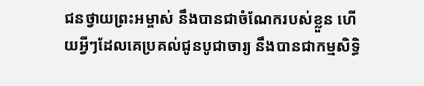ជនថ្វាយព្រះអម្ចាស់ នឹងបានជាចំណែករបស់ខ្លួន ហើយអ្វីៗដែលគេប្រគល់ជូនបូជាចារ្យ នឹងបានជាកម្មសិទ្ធិ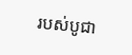របស់បូជា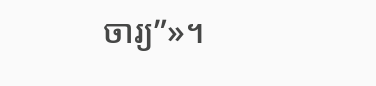ចារ្យ”»។